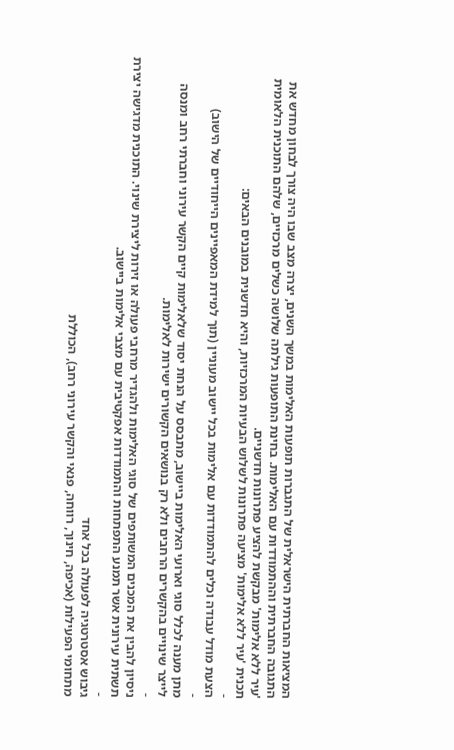המציאות החברתית הישראלית של התגברות תופעות האלימות במשך השנים, יצרה מצב שבו היה צורך לבחון מחדש את התגובה החברתית וההתמודדות עם האלימות. בחינת התופעות גילתה שלושה כשלים מרכזיים, שלהם התוכנית הלאומית 'עיר ללא אלימות' מבקשת להציע פתרונות חדשניים.
תכנית 'עיר ללא אלימות' מציעה פתרונות לשלוש הבעיות המרכזיות, והיא חדשנית במובנים הבאים:
-
הצעת מודל עבודה וכלים להתמודדות עם אלימות בכל יישוב מעוניין (תוך למידת המאפיינים הייחודיים של הישוב)
-
מתן מענה לכלל סוגי וארועי האלימות ביישוב, מתבסס על הנחת יסוד שלאלימות קיים הקשר עירוני וחברתי רחב ומנסה לייצר שינויים בהקשרים הרחבים ולא רק בנושאים הקשורים ישירות לאלימות.
-
ניסיון להבין את המכנים המשותפים של סוגי האלימות ולהגדיר מרחבי פעולה או זירות ליצירת שינוי. התוכנית מדגישה יצירת תשתית עירונית אשר תמנע התפתחות והתמודדות אפקטיבית עם מצבי אלימות ביישוב.
-
גיבוש אסטרטגיה לפעולה בכל אחד
מתחומי הפעילות (אכיפה, חינוך, רווחה, פנאי והקשר עירוני רחב), הכוללת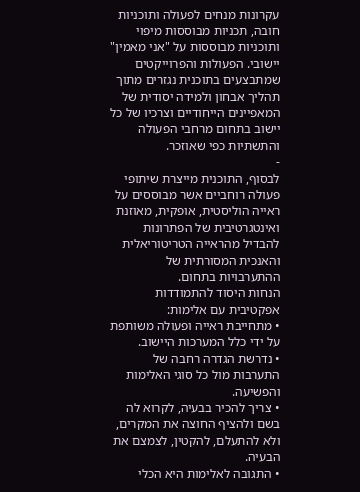עקרונות מנחים לפעולה ותוכניות חובה, תכניות מבוססות מיפוי ותוכניות מבוססות על "אני מאמין" יישובי. הפעולות והפרוייקטים שמתבצעים בתוכנית נגזרים מתוך תהליך אבחון ולמידה יסודית של המאפיינים הייחודיים וצרכיו של כל יישוב בתחום מרחבי הפעולה והתשתיות כפי שאוזכר.
-
לבסוף, התוכנית מייצרת שיתופי פעולה רוחביים אשר מבוססים על ראייה הוליסטית, אופקית, מאוזנת ואינטגרטיבית של הפתרונות להבדיל מהראייה הטריטוריאלית והאנכית המסורתית של ההתערבויות בתחום.
הנחות היסוד להתמודדות אפקטיבית עם אלימות:
• מתחייבת ראייה ופעולה משותפת על ידי כלל המערכות היישוב.
• נדרשת הגדרה רחבה של התערבות מול כל סוגי האלימות והפשיעה.
• צריך להכיר בבעיה, לקרוא לה בשם ולהציף החוצה את המקרים, ולא להתעלם, להקטין, לצמצם את הבעיה.
• התגובה לאלימות היא הכלי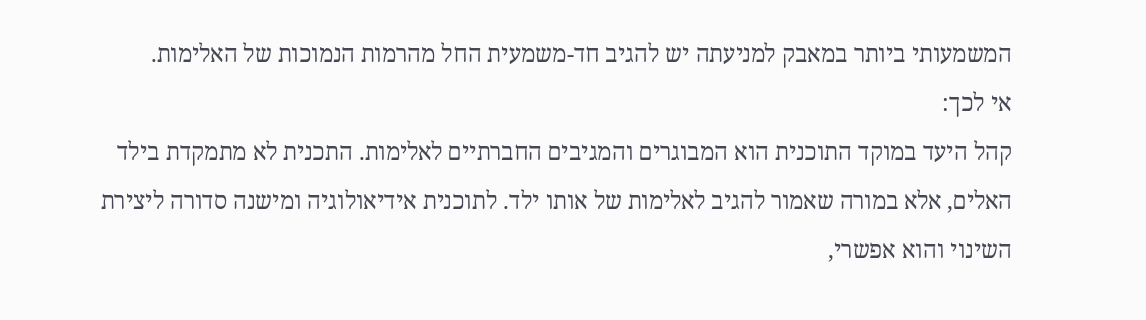המשמעותי ביותר במאבק למניעתה יש להגיב חד-משמעית החל מהרמות הנמוכות של האלימות.
אי לכך:
קהל היעד במוקד התוכנית הוא המבוגרים והמגיבים החברתיים לאלימות. התכנית לא מתמקדת בילד האלים, אלא במורה שאמור להגיב לאלימות של אותו ילד. לתוכנית אידיאולוגיה ומישנה סדורה ליצירת השינוי והוא אפשרי,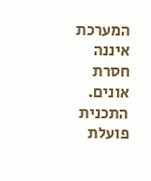המערכת איננה חסרת אונים. התכנית פועלת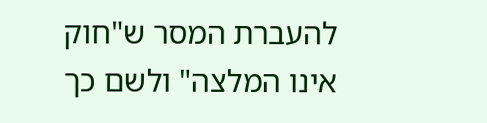להעברת המסר ש"חוק אינו המלצה" ולשם כך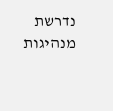נדרשת מנהיגות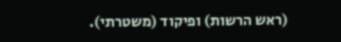(ראש הרשות) ופיקוד (משטרתי).